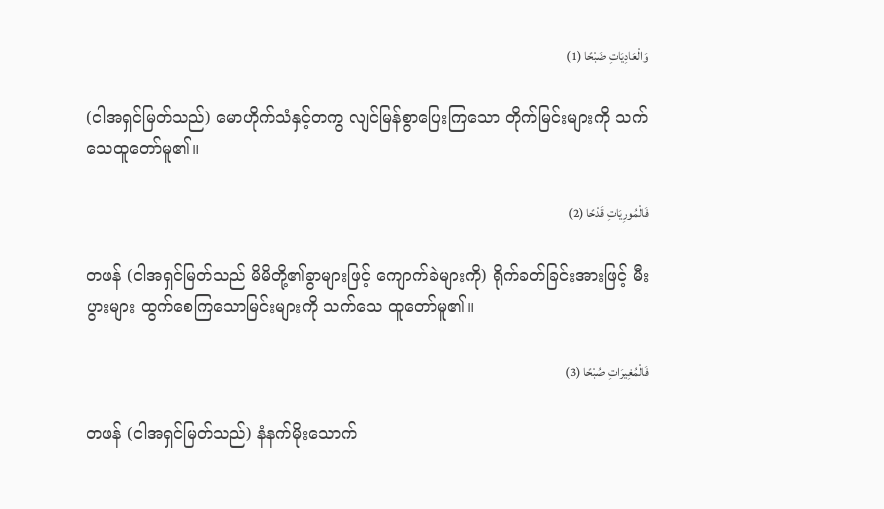وَالْعَادِيَاتِ ضَبْحًا (1)

(ငါအရှင်မြတ်သည်) မောဟိုက်သံနှင့်တကွ လျင်မြန်စွာပြေးကြသော တိုက်မြင်းများကို သက်သေထူတော်မူ၏။

فَالْمُورِيَاتِ قَدْحًا (2)

တဖန် (ငါအရှင်မြတ်သည် မိမိတို့၏ခွာများဖြင့် ကျောက်ခဲများကို) ရိုက်ခတ်ခြင်းအားဖြင့် မီးပွားများ ထွက်စေကြသောမြင်းများကို သက်သေ ထူတော်မူ၏။

فَالْمُغِيرَاتِ صُبْحًا (3)

တဖန် (ငါအရှင်မြတ်သည်) နံနက်မိုးသောက်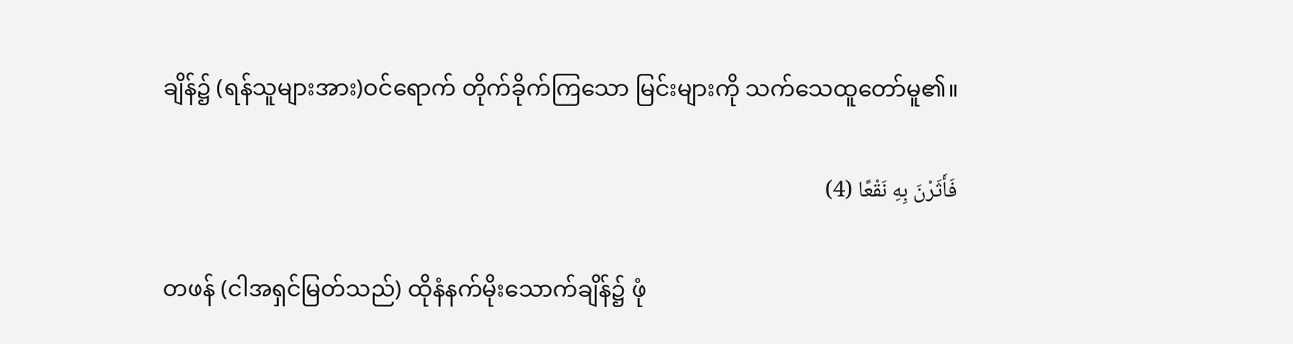ချိန်၌ (ရန်သူများအား)ဝင်ရောက် တိုက်ခိုက်ကြသော မြင်းများကို သက်သေထူတော်မူ၏။

فَأَثَرْنَ بِهِ نَقْعًا (4)

တဖန် (ငါအရှင်မြတ်သည်) ထိုနံနက်မိုးသောက်ချိန်၌ ဖုံ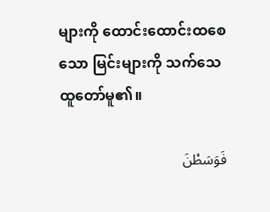များကို ထောင်းထောင်းထစေသော မြင်းများကို သက်သေထူတော်မူ၏။

فَوَسَطْنَ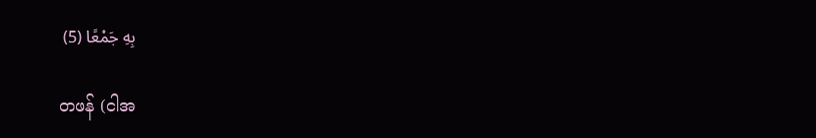بِهِ جَمْعًا (5)

တဖန် (ငါအ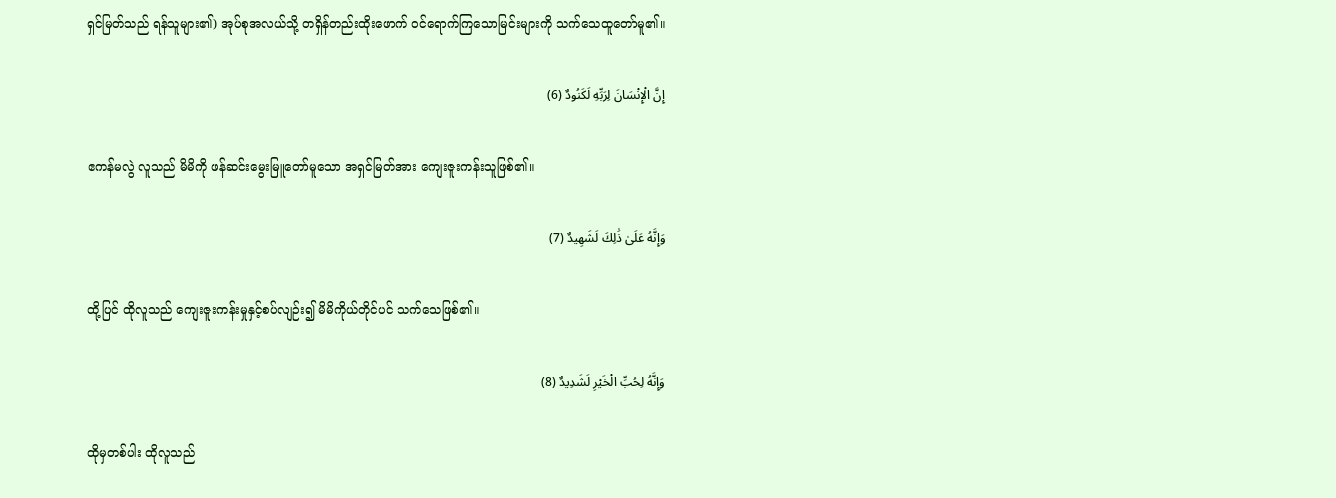ရှင်မြတ်သည် ရန်သူများ၏) အုပ်စုအလယ်သို့ တရှိန်တည်းထိုးဖောက် ဝင်ရောက်ကြသောမြင်းများကို သက်သေထူတော်မူ၏။

إِنَّ الْإِنْسَانَ لِرَبِّهِ لَكَنُودٌ (6)

ဧကန်မလွဲ လူသည် မိမိကို ဖန်ဆင်းမွေးမြူတော်မူသော အရှင်မြတ်အား ကျေးဇူးကန်းသူဖြစ်၏။

وَإِنَّهُ عَلَىٰ ذَٰلِكَ لَشَهِيدٌ (7)

ထို့ပြင် ထိုလူသည် ကျေးဇူးကန်းမှုနှင့်စပ်လျဉ်း၍ မိမိကိုယ်တိုင်ပင် သက်သေဖြစ်၏။

وَإِنَّهُ لِحُبِّ الْخَيْرِ لَشَدِيدٌ (8)

ထိုမှတစ်ပါး ထိုလူသည်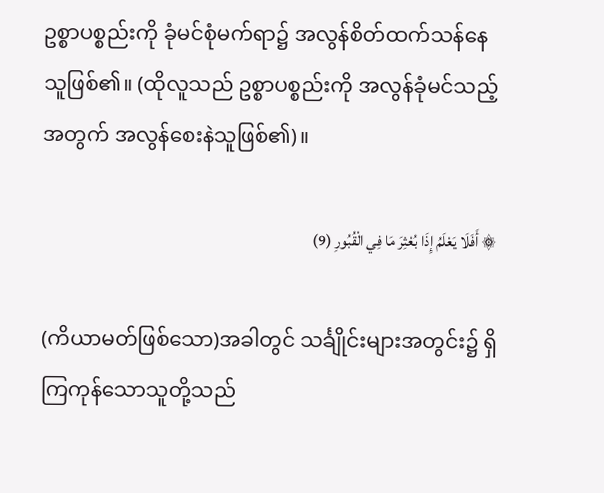ဥစ္စာပစ္စည်းကို ခုံမင်စုံမက်ရာ၌ အလွန်စိတ်ထက်သန်နေသူဖြစ်၏။ (ထိုလူသည် ဥစ္စာပစ္စည်းကို အလွန်ခုံမင်သည့်အတွက် အလွန်စေးနဲသူဖြစ်၏)။

۞ أَفَلَا يَعْلَمُ إِذَا بُعْثِرَ مَا فِي الْقُبُورِ (9)

(ကိယာမတ်ဖြစ်သော)အခါတွင် သင်္ချိုင်းများအတွင်း၌ ရှိကြကုန်သောသူတို့သည်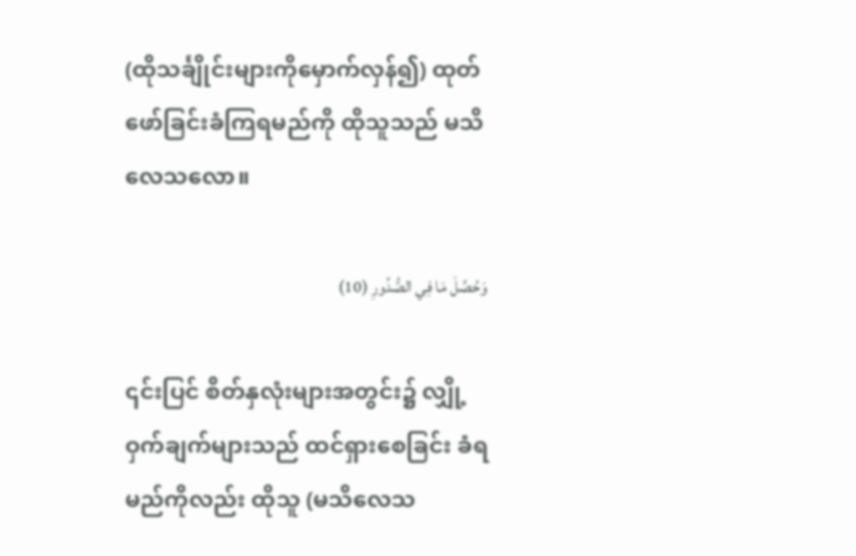(ထိုသင်္ချိုင်းများကိုမှောက်လှန်၍) ထုတ်ဖော်ခြင်းခံကြရမည်ကို ထိုသူသည် မသိလေသလော။

وَحُصِّلَ مَا فِي الصُّدُورِ (10)

၎င်းပြင် စိတ်နှလုံးများအတွင်း၌ လျှို့ဝှက်ချက်များသည် ထင်ရှားစေခြင်း ခံရမည်ကိုလည်း ထိုသူ (မသိလေသ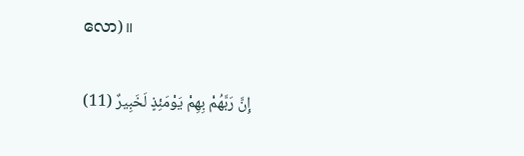လော)။

إِنَّ رَبَّهُمْ بِهِمْ يَوْمَئِذٍ لَخَبِيرٌ (11)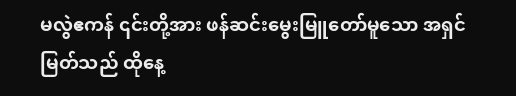မလွဲဧကန် ၎င်းတို့အား ဖန်ဆင်းမွေးမြူတော်မူသော အရှင်မြတ်သည် ထိုနေ့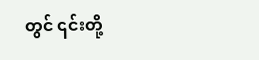တွင် ၎င်းတို့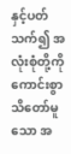နှင့်ပတ်သက်၍ အလုံးစုံတို့ကို ကောင်းစွာ သိတော်မူသော အ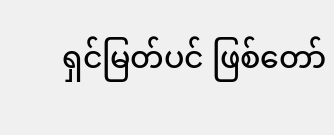ရှင်မြတ်ပင် ဖြစ်တော်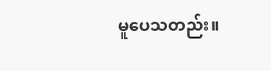မူပေသတည်း။